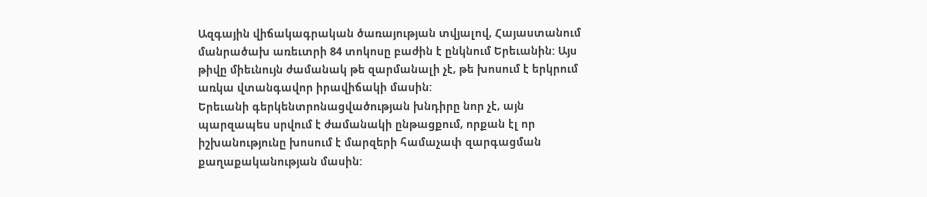Ազգային վիճակագրական ծառայության տվյալով, Հայաստանում մանրածախ առեւտրի 84 տոկոսը բաժին է ընկնում Երեւանին: Այս թիվը միեւնույն ժամանակ թե զարմանալի չէ, թե խոսում է երկրում առկա վտանգավոր իրավիճակի մասին:
Երեւանի գերկենտրոնացվածության խնդիրը նոր չէ, այն պարզապես սրվում է ժամանակի ընթացքում, որքան էլ որ իշխանությունը խոսում է մարզերի համաչափ զարգացման քաղաքականության մասին: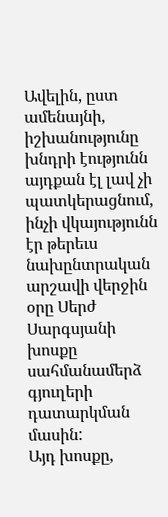Ավելին, ըստ ամենայնի, իշխանությունը խնդրի էությունն այդքան էլ լավ չի պատկերացնում, ինչի վկայությունն էր թերեւս նախընտրական արշավի վերջին օրը Սերժ Սարգսյանի խոսքը սահմանամերձ գյուղերի դատարկման մասին:
Այդ խոսքը,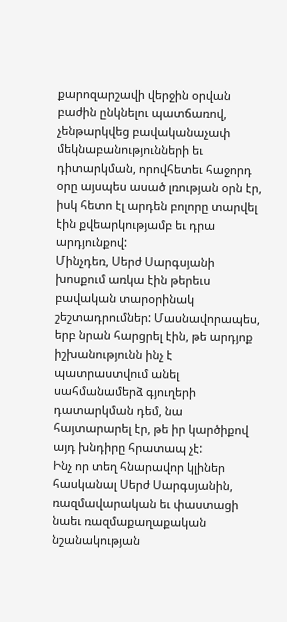քարոզարշավի վերջին օրվան բաժին ընկնելու պատճառով, չենթարկվեց բավականաչափ մեկնաբանությունների եւ դիտարկման, որովհետեւ հաջորդ օրը այսպես ասած լռության օրն էր, իսկ հետո էլ արդեն բոլորը տարվել էին քվեարկությամբ եւ դրա արդյունքով:
Մինչդեռ, Սերժ Սարգսյանի խոսքում առկա էին թերեւս բավական տարօրինակ շեշտադրումներ: Մասնավորապես, երբ նրան հարցրել էին, թե արդյոք իշխանությունն ինչ է պատրաստվում անել սահմանամերձ գյուղերի դատարկման դեմ, նա հայտարարել էր, թե իր կարծիքով այդ խնդիրը հրատապ չէ:
Ինչ որ տեղ հնարավոր կլիներ հասկանալ Սերժ Սարգսյանին, ռազմավարական եւ փաստացի նաեւ ռազմաքաղաքական նշանակության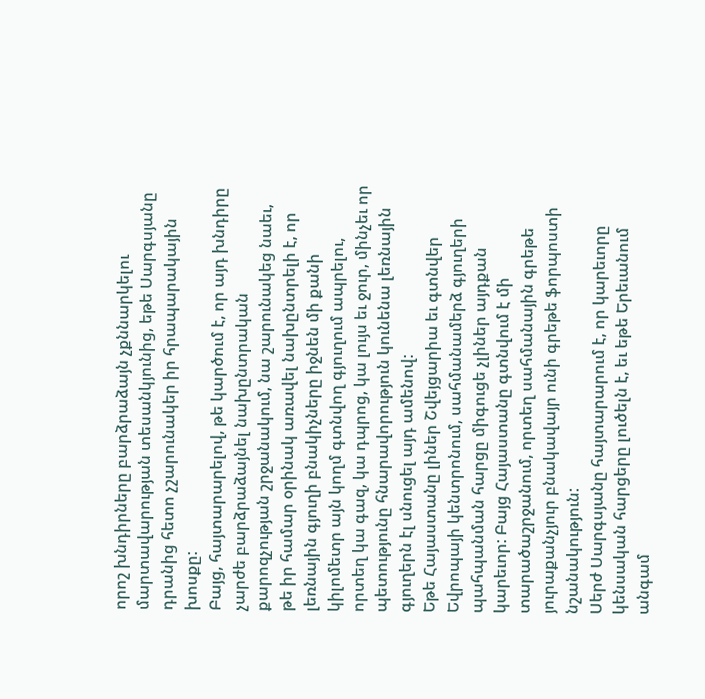որոշ խնդիրները բարձրաձայն չքննարկելու մարտավարության տեսանկյունից, եթե Սարգսյանը դրանից հետո չշարունակեր իր հրապարակային խոսքը:
Բայց, հայտարարելով, թե կարծում է, որ այդ խնդիրը չարժե բարձրաձայնել նախընտրական քարոզչության շրջանակում, նա շարունակեց նաեւ, թե իր համար օրինակ առավել նախընտրելի է, որ լեռնային գյուղի բնակիչները իջնեն մի քանի կիլոմետր այն կողմ գտնվող գյուղում ապրելու, որտեղ կա գազ, կա դպրոց, կա լույս եւ ջուր, մինչեւ որ պետությունը հնարավորություն կունենա լեռնային գյուղերն էլ սնուցել այդ ամենով:
Եթե Հայաստանը լիներ Շվեյցարիա եւ գտնվեր Եվրոպայի կենտրոնում, սահմանամերձ գյուղերի պահպանման հարցը միգուցե չլիներ այդքան կարեւոր: Բայց Հայաստանը գտնվում է մի տարածաշրջանում, որտեղ սահմանային գրեթե յուրաքանչյուր բնակավայր ունի գրեթե ֆորպոստի նշանակություն:
Սերժ Սարգսյանը հայտարարում է, որ կարեւորը կենսական հարցերը լուծելն է, եւ եթե Երեւանում անգամ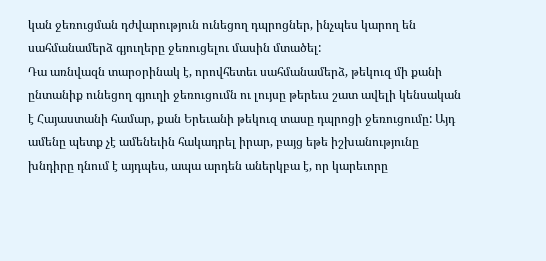կան ջեռուցման դժվարություն ունեցող դպրոցներ, ինչպես կարող են սահմանամերձ գյուղերը ջեռուցելու մասին մտածել:
Դա առնվազն տարօրինակ է, որովհետեւ սահմանամերձ, թեկուզ մի քանի ընտանիք ունեցող գյուղի ջեռուցումն ու լույսը թերեւս շատ ավելի կենսական է Հայաստանի համար, քան Երեւանի թեկուզ տասը դպրոցի ջեռուցումը: Այդ ամենը պետք չէ ամենեւին հակադրել իրար, բայց եթե իշխանությունը խնդիրը դնում է այդպես, ապա արդեն աներկբա է, որ կարեւորը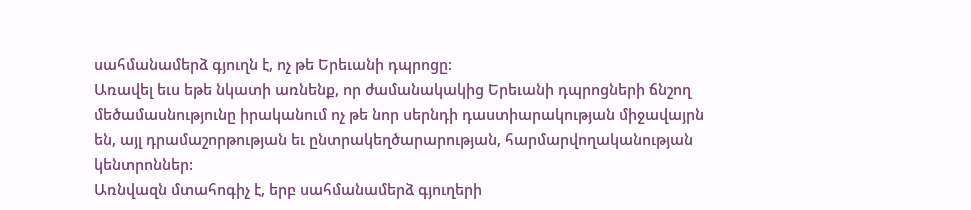սահմանամերձ գյուղն է, ոչ թե Երեւանի դպրոցը:
Առավել եւս եթե նկատի առնենք, որ ժամանակակից Երեւանի դպրոցների ճնշող մեծամասնությունը իրականում ոչ թե նոր սերնդի դաստիարակության միջավայրն են, այլ դրամաշորթության եւ ընտրակեղծարարության, հարմարվողականության կենտրոններ:
Առնվազն մտահոգիչ է, երբ սահմանամերձ գյուղերի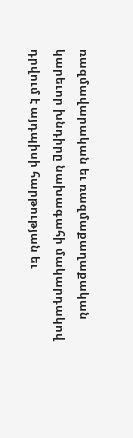ռազմավարական եւ ռազմաքաղաքական կարեւոր խնդիրը նախագահի մակարդակով դրվում է այդպիսի հարթության եւ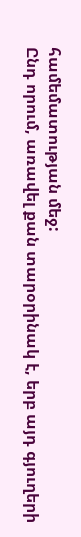համեմատության մեջ:
Ընդ որում, առավել քան տարօրինակ է, երբ այդ գյուղերի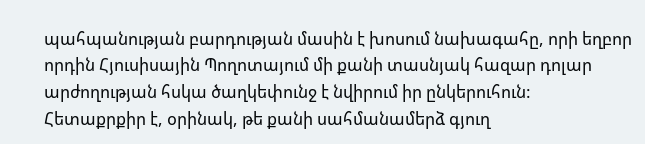պահպանության բարդության մասին է խոսում նախագահը, որի եղբոր որդին Հյուսիսային Պողոտայում մի քանի տասնյակ հազար դոլար արժողության հսկա ծաղկեփունջ է նվիրում իր ընկերուհուն:
Հետաքրքիր է, օրինակ, թե քանի սահմանամերձ գյուղ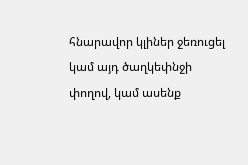հնարավոր կլիներ ջեռուցել կամ այդ ծաղկեփնջի փողով, կամ ասենք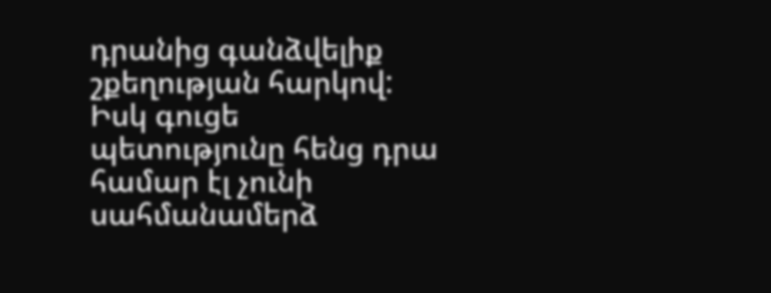դրանից գանձվելիք շքեղության հարկով:
Իսկ գուցե պետությունը հենց դրա համար էլ չունի սահմանամերձ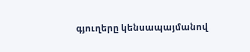գյուղերը կենսապայմանով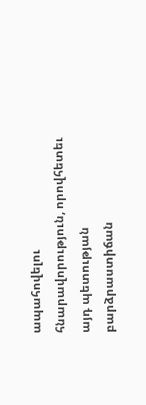ապահովելու հնարավորություն, որովհետեւ այդ պետության բարձրաստիճան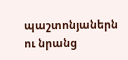պաշտոնյաներն ու նրանց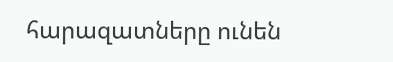հարազատները ունեն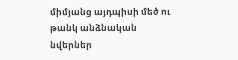միմյանց այդպիսի մեծ ու թանկ անձնական նվերներ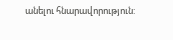անելու հնարավորություն: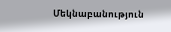Մեկնաբանություն